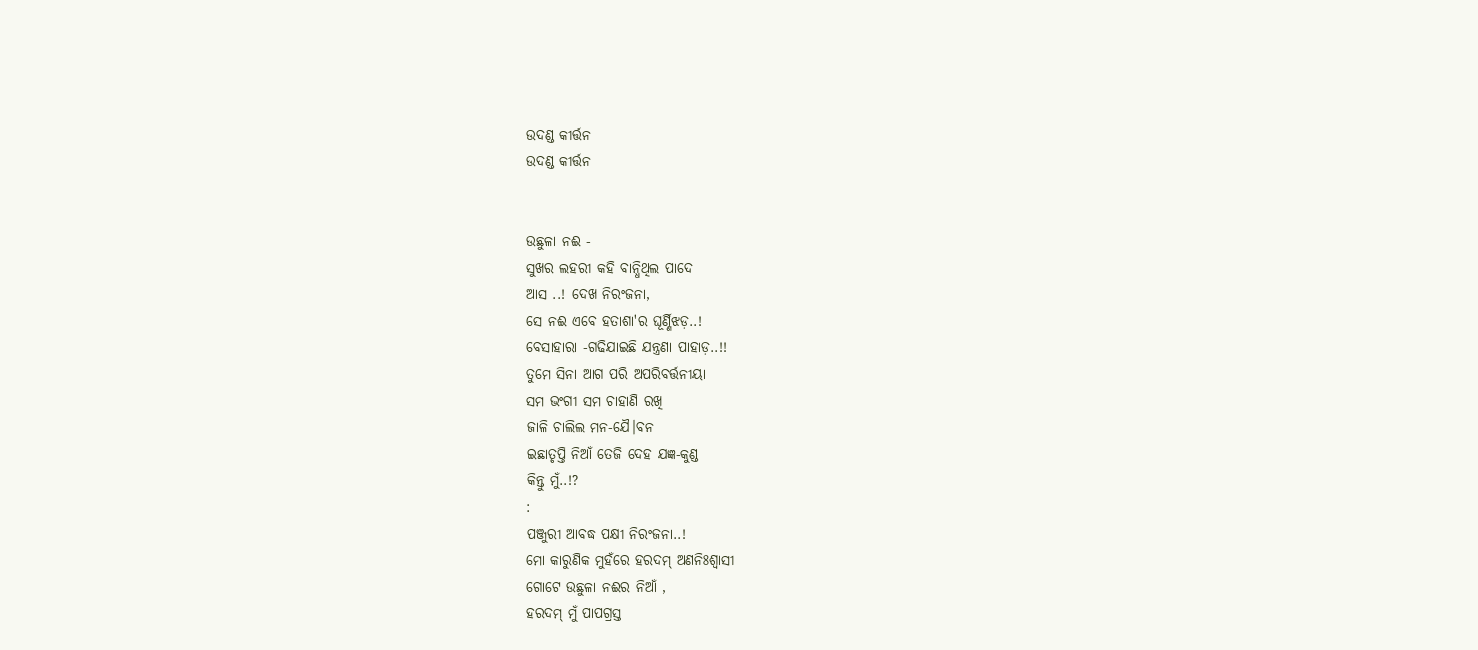ଉଦଣ୍ଡ କୀର୍ତ୍ତନ
ଉଦଣ୍ଡ କୀର୍ତ୍ତନ


ଉଛୁଳା ନଈ -
ସୁଖର ଲହରୀ କହି ବାନ୍ଧିଥିଲ ପାଦେ
ଆସ ..! ଦେଖ ନିରଂଜନା,
ସେ ନଈ ଏବେ ହତାଶା'ର ଘୂର୍ଣ୍ଣିଝଡ଼..!
ବେସାହାରା -ଗଢିଯାଇଛି ଯନ୍ତ୍ରଣା ପାହାଡ଼..!!
ତୁମେ ସିନା ଆଗ ପରି ଅପରିବର୍ତ୍ତନୀୟା
ସମ ଭଂଗୀ ସମ ଚାହାଣି ରଖି
ଜାଳି ଚାଲିଲ ମନ-ଯୈ।ବନ
ଇଛାତୃପ୍ତି ନିଆଁ ତେଜି ଦେହ ଯଜ୍ଞ-କୁଣ୍ଡ
କିନ୍ତୁ ମୁଁ..!?
:
ପଞ୍ଜୁରୀ ଆବଦ୍ଧ ପକ୍ଷୀ ନିରଂଜନା..!
ମୋ କାରୁଣିକ ମୁହଁରେ ହରଦମ୍ ଅଣନିଃଶ୍ବାସୀ
ଗୋଟେ ଉଛୁଳା ନଈର ନିଆଁ ,
ହରଦମ୍ ମୁଁ ପାପଗ୍ରସ୍ତ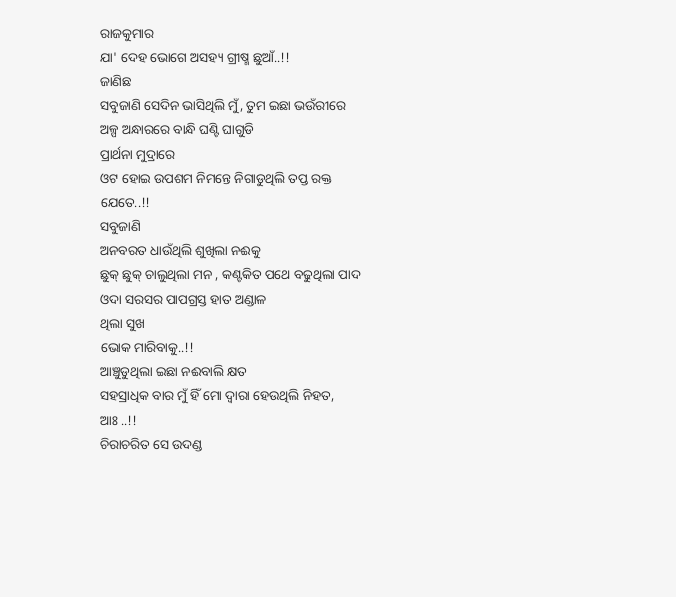ରାଜକୁମାର
ଯା' ଦେହ ଭୋଗେ ଅସହ୍ୟ ଗ୍ରୀଷ୍ମ ଛୁଆଁ..!!
ଜାଣିଛ
ସବୁଜାଣି ସେଦିନ ଭାସିଥିଲି ମୁଁ, ତୁମ ଇଛା ଭଉଁରୀରେ
ଅଳ୍ପ ଅନ୍ଧାରରେ ବାନ୍ଧି ଘଣ୍ଟି ଘାଗୁଡି
ପ୍ରାର୍ଥନା ମୁଦ୍ରାରେ
ଓଟ ହୋଇ ଉପଶମ ନିମନ୍ତେ ନିଗାଡୁଥିଲି ତପ୍ତ ରକ୍ତ ଯେତେ..!!
ସବୁଜାଣି
ଅନବରତ ଧାଉଁଥିଲି ଶୁଖିଲା ନଈକୁ
ଛୁକ୍ ଛୁକ୍ ଚାଲୁଥିଲା ମନ , କଣ୍ଟକିତ ପଥେ ବଢୁଥିଲା ପାଦ
ଓଦା ସରସର ପାପଗ୍ରସ୍ତ ହାତ ଅଣ୍ଡାଳ
ଥିଲା ସୁଖ
ଭୋକ ମାରିବାକୁ..!!
ଆଞ୍ଚୁଡୁଥିଲା ଇଛା ନଈବାଲି କ୍ଷତ
ସହସ୍ରାଧିକ ବାର ମୁଁ ହିଁ ମୋ ଦ୍ଵାରା ହେଉଥିଲି ନିହତ,
ଆଃ ..!!
ଚିରାଚରିତ ସେ ଉଦଣ୍ଡ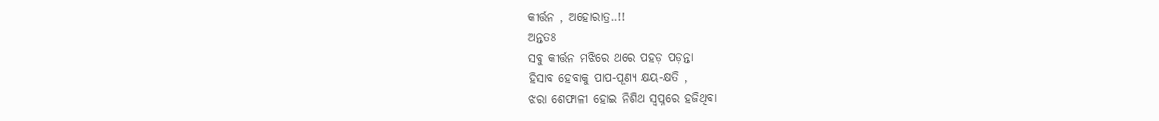କୀର୍ତ୍ତନ , ଅହୋରାତ୍ର..!!
ଅନ୍ତତଃ
ସବୁ କୀର୍ତ୍ତନ ମଝିରେ ଥରେ ପହଡ଼ ପଡ଼ନ୍ତା
ହିସାବ ହେବାକୁ ପାପ-ପୂଣ୍ୟ କ୍ଷୟ-କ୍ଷତି ,
ଝରା ଶେଫାଳୀ ହୋଇ ନିଶିଥ ସ୍ୱପ୍ନରେ ହଜିଥିବା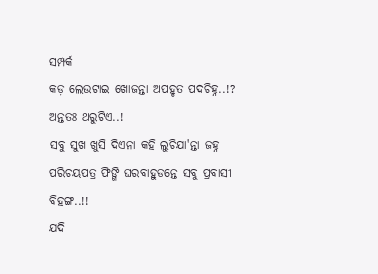ସମ୍ପର୍କ
କଡ଼ ଲେଉଟାଇ ଖୋଜନ୍ତା ଅପହୃତ ପଦଚିହ୍ନ..!?
ଅନ୍ତତଃ ଥରୁଟିଏ..!
ସବୁ ସୁଖ ଖୁସି ଦିଏନା କହି ଲୁଚିଯା'ନ୍ତା ଜହ୍ନ
ପରିଚୟପତ୍ର ଫିଙ୍ଗି ଘରବାହୁଡନ୍ତେ ସବୁ ପ୍ରବାସୀ ବିହଙ୍ଗ..!!
ଯଦି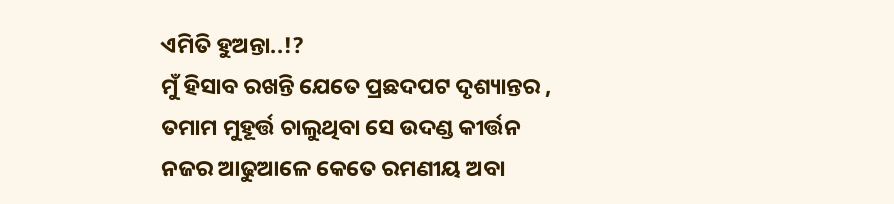ଏମିତି ହୁଅନ୍ତା..!?
ମୁଁ ହିସାବ ରଖନ୍ତି ଯେତେ ପ୍ରଛଦପଟ ଦୃଶ୍ୟାନ୍ତର ,
ତମାମ ମୁହୂର୍ତ୍ତ ଚାଲୁଥିବା ସେ ଉଦଣ୍ଡ କୀର୍ତ୍ତନ
ନଜର ଆଢୁଆଳେ କେତେ ରମଣୀୟ ଅବା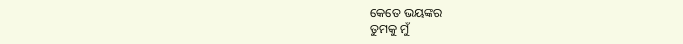କେତେ ଭୟଙ୍କର
ତୁମକୁ ମୁଁ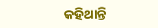କହିଥାନ୍ତି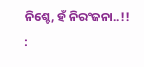ନିଶ୍ଚେ, ହଁ ନିରଂଜନା..!!
: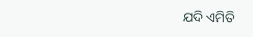ଯଦି ଏମିତି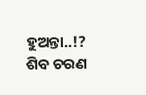ହୁଅନ୍ତା..!?
ଶିବ ଚରଣ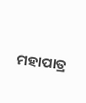ମହାପାତ୍ର